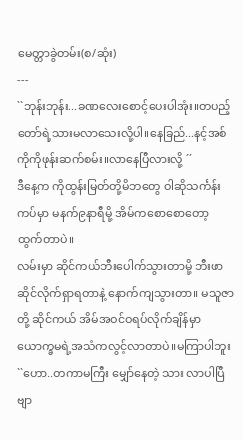မေတ္တာခွဲတမ်း(စ/ဆုံး)
---
``ဘုန်းဘုန်း...ခဏလေးစောင့်ပေးပါအုံး။တပည့်တော်ရဲ့သားမလာသေးလို့ပါ။နေခြည်...နင့်အစ်ကိုကိုဖုန်းဆက်စမ်း။လာနေပြီလားလို့ ´´
ဒီနေ့က ကိုထွန်းမြတ်တို့မိဘတွေ ဝါဆိုသင်္ကန်းကပ်မှာ မနက်၉နာရီမို့ အိမ်ကစောစောတော့ ထွက်တာပဲ။
လမ်းမှာ ဆိုင်ကယ်ဘီးပေါက်သွားတာမို့ ဘီးဖာဆိုင်လိုက်ရှာရတာနဲ့ နောက်ကျသွားတာ။ မသူဇာတို့ ဆိုင်ကယ် အိမ်အဝင်ဝရပ်လိုက်ချိန်မှာ ယောက္ခမရဲ့အသံကလွင့်လာတာပဲ။မကြာပါဘူး
``ဟော..တကာမကြီး မျှော်နေတဲ့ သား လာပါပြီဗျာ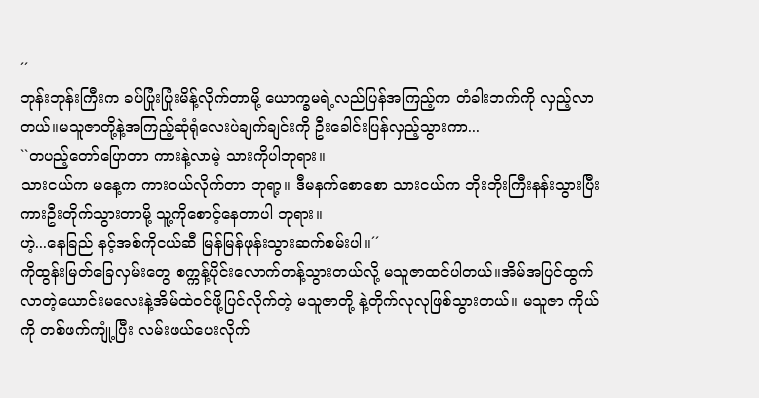´´
ဘုန်းဘုန်းကြီးက ခပ်ပြုံးပြုံးမိန့်လိုက်တာမို့ ယောက္ခမရဲ့လည်ပြန်အကြည့်က တံခါးဘက်ကို လှည့်လာတယ်။မသူဇာတို့နဲ့အကြည့်ဆုံရုံလေးပဲချက်ချင်းကို ဦးခေါင်းပြန်လှည့်သွားကာ...
``တပည့်တော်ပြောတာ ကားနဲ့လာမဲ့ သားကိုပါဘုရား။
သားငယ်က မနေ့က ကားဝယ်လိုက်တာ ဘုရာ့။ ဒီမနက်စောစော သားငယ်က ဘိုးဘိုးကြီးနန်းသွားပြီး ကားဦးတိုက်သွားတာမို့ သူ့ကိုစောင့်နေတာပါ ဘုရား။
ဟဲ့...နေခြည် နင့်အစ်ကိုငယ်ဆီ မြန်မြန်ဖုန်းသွားဆက်စမ်းပါ။´´
ကိုထွန်းမြတ်ခြေလှမ်းတွေ စက္ကန့်ပိုင်းလောက်တန့်သွားတယ်လို့ မသူဇာထင်ပါတယ်။အိမ်အပြင်ထွက်လာတဲ့ယောင်းမလေးနဲ့အိမ်ထဲဝင်ဖို့ပြင်လိုက်တဲ့ မသူဇာတို့ နဲ့တိုက်လုလုဖြစ်သွားတယ်။ မသူဇာ ကိုယ်ကို တစ်ဖက်ကျုံ့ပြီး လမ်းဖယ်ပေးလိုက်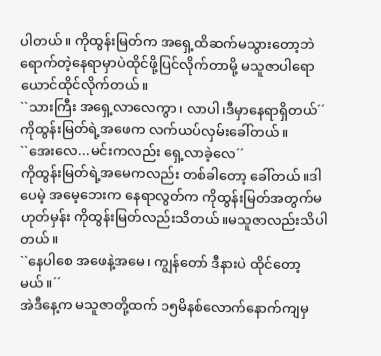ပါတယ်။ ကိုထွန်းမြတ်က အရှေ့ထိဆက်မသွားတော့ဘဲ ရောက်တဲ့နေရာမှာပဲထိုင်ဖို့ပြင်လိုက်တာမို့ မသူဇာပါရောယောင်ထိုင်လိုက်တယ်။
``သားကြီး အရှေ့လာလေကွာ၊ လာပါ၊ဒီမှာနေရာရှိတယ်´´
ကိုထွန်းမြတ်ရဲ့အဖေက လက်ယပ်လှမ်းခေါ်တယ်။
``အေးလေ...မင်းကလည်း ရှေ့လာခဲ့လေ´´
ကိုထွန်းမြတ်ရဲ့အမေကလည်း တစ်ခါတော့ ခေါ်တယ်။ဒါပေမဲ့ အမေ့ဘေးက နေရာလွတ်က ကိုထွန်းမြတ်အတွက်မဟုတ်မှန်း ကိုထွန်းမြတ်လည်းသိတယ်။မသူဇာလည်းသိပါတယ်။
``နေပါစေ အဖေနဲ့အမေ၊ ကျွန်တော် ဒီနားပဲ ထိုင်တော့မယ်။´´
အဲဒီနေ့က မသူဇာတို့ထက် ၁၅မိနစ်လောက်နောက်ကျမှ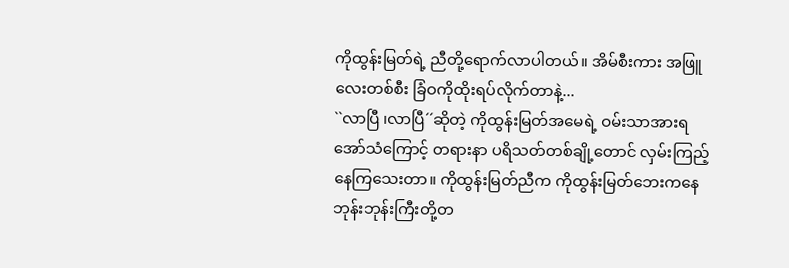ကိုထွန်းမြတ်ရဲ့ ညီတို့ရောက်လာပါတယ်။ အိမ်စီးကား အဖြူလေးတစ်စီး ခြံဝကိုထိုးရပ်လိုက်တာနဲ့...
``လာပြီ ၊လာပြီ´´ဆိုတဲ့ ကိုထွန်းမြတ်အမေရဲ့ ဝမ်းသာအားရအော်သံကြောင့် တရားနာ ပရိသတ်တစ်ချို့တောင် လှမ်းကြည့်နေကြသေးတာ။ ကိုထွန်းမြတ်ညီက ကိုထွန်းမြတ်ဘေးကနေ ဘုန်းဘုန်းကြီးတို့တ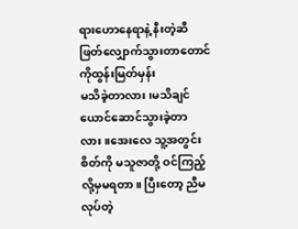ရားဟောနေရာနဲ့ နီးတဲ့ဆီ ဖြတ်လျှောက်သွားတာတောင် ကိုထွန်းမြတ်မှန်း
မသိခဲ့တာလား၊မသိချင်ယောင်ဆောင်သွားခဲ့တာလား။အေးလေ သူ့အတွင်းစိတ်ကို မသူဇာတို့ ဝင်ကြည့်လို့မှမရတာ။ ပြီးတော့ ညီမလုပ်တဲ့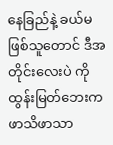နေခြည်နဲ့ ခယ်မဖြစ်သူတောင် ဒီအတိုင်းလေးပဲ ကိုထွန်းမြတ်ဘေးက ဖာသိဖာသာ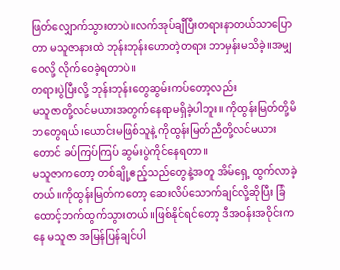ဖြတ်လျှောက်သွားတာပဲ။လက်အုပ်ချီပြီးတရားနာတယ်သာပြောတာ မသူဇာနားထဲ ဘုန်းဘုန်းဟောတဲ့တရား ဘာမှန်းမသိခဲ့။အမျှဝေလို့ လိုက်ဝေခဲ့ရတာပဲ။
တရားပွဲပြီးလို့ ဘုန်းဘုန်းတွေဆွမ်းကပ်တော့လည်း
မသူဇာတို့လင်မယားအတွက်နေရာမရှိခဲ့ပါဘူး။ ကိုထွန်းမြတ်တို့မိဘတွေရယ်၊ယောင်းမဖြစ်သူနဲ့ ကိုထွန်းမြတ်ညီတို့လင်မယားတောင် ခပ်ကြပ်ကြပ် ဆွမ်းပွဲကိုင်နေရတာ။
မသူဇာကတော့ တစ်ချို့ဧည့်သည်တွေနဲ့အတူ အိမ်ရှေ့ ထွက်လာခဲ့တယ်။ကိုထွန်းမြတ်ကတော့ ဆေးလိပ်သောက်ချင်လို့ဆိုပြီး ခြံထောင့်ဘက်ထွက်သွားတယ်။ဖြစ်နိုင်ရင်တော့ ဒီအဝန်းအဝိုင်းကနေ မသူဇာ အမြန်ပြန်ချင်ပါ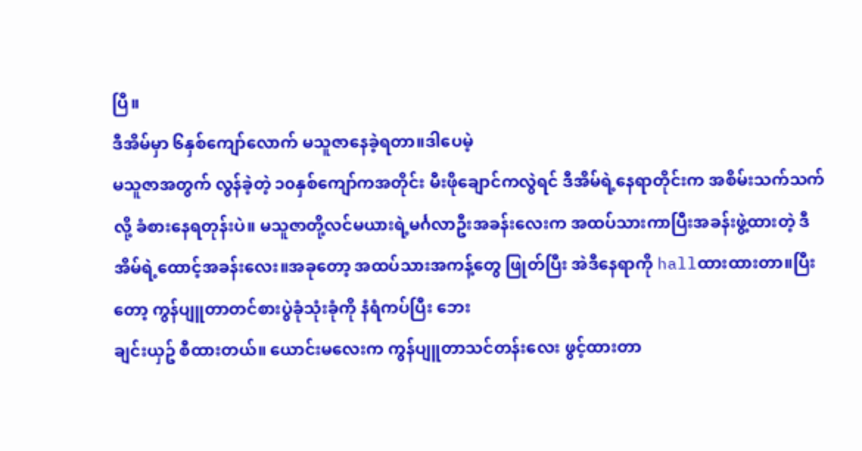ပြီ။
ဒီအိမ်မှာ ၆နှစ်ကျော်လောက် မသူဇာနေခဲ့ရတာ။ဒါပေမဲ့
မသူဇာအတွက် လွန်ခဲ့တဲ့ ၁၀နှစ်ကျော်ကအတိုင်း မီးဖိုချောင်ကလွဲရင် ဒီအိမ်ရဲ့နေရာတိုင်းက အစိမ်းသက်သက်လို့ ခံစားနေရတုန်းပဲ။ မသူဇာတို့လင်မယားရဲ့မင်္ဂလာဦးအခန်းလေးက အထပ်သားကာပြီးအခန်းဖွဲ့ထားတဲ့ ဒီအိမ်ရဲ့ထောင့်အခန်းလေး။အခုတော့ အထပ်သားအကန့်တွေ ဖြုတ်ပြီး အဲဒီနေရာကို hallထားထားတာ။ပြီးတော့ ကွန်ပျူတာတင်စားပွဲခုံသုံးခုံကို နံရံကပ်ပြီး ဘေး
ချင်းယှဥ် စီထားတယ်။ ယောင်းမလေးက ကွန်ပျူတာသင်တန်းလေး ဖွင့်ထားတာ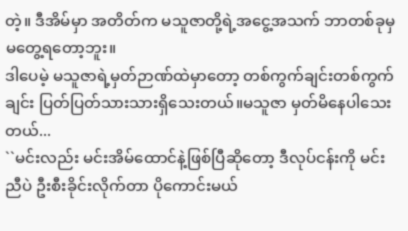တဲ့။ ဒီအိမ်မှာ အတိတ်က မသူဇာတို့ရဲ့အငွေ့အသက် ဘာတစ်ခုမှ မတွေ့ရတော့ဘူး။
ဒါပေမဲ့ မသူဇာရဲ့မှတ်ဉာဏ်ထဲမှာတော့ တစ်ကွက်ချင်းတစ်ကွက်ချင်း ပြတ်ပြတ်သားသားရှိသေးတယ်။မသူဇာ မှတ်မိနေပါသေးတယ်...
``မင်းလည်း မင်းအိမ်ထောင်နဲ့ဖြစ်ပြီဆိုတော့ ဒီလုပ်ငန်းကို မင်းညီပဲ ဦးစီးခိုင်းလိုက်တာ ပိုကောင်းမယ်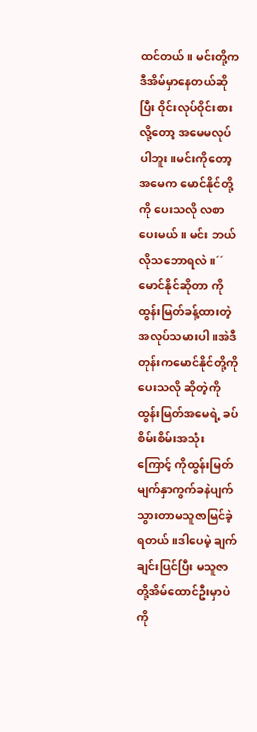ထင်တယ်။ မင်းတို့ကဒီအိမ်မှာနေတယ်ဆိုပြီး ဝိုင်းလုပ်ဝိုင်းစားလို့တော့ အမေမလုပ်ပါဘူး။မင်းကိုတော့ အမေက မောင်နိုင်တို့ကို ပေးသလို လစာပေးမယ်။ မင်း ဘယ်လိုသဘောရလဲ။´´
မောင်နိုင်ဆိုတာ ကိုထွန်းမြတ်ခန့်ထားတဲ့ အလုပ်သမားပါ။အဲဒီတုန်းကမောင်နိုင်တို့ကိုပေးသလို ဆိုတဲ့ကိုထွန်းမြတ်အမေရဲ့ ခပ်စိမ်းစိမ်းအသုံးကြောင့် ကိုထွန်းမြတ် မျက်နှာကွက်ခနဲပျက်သွားတာမသူဇာမြင်ခဲ့ရတယ်။ဒါပေမဲ့ ချက်ချင်းပြင်ပြီး မသူဇာတို့အိမ်ထောင်ဦးမှာပဲ ကို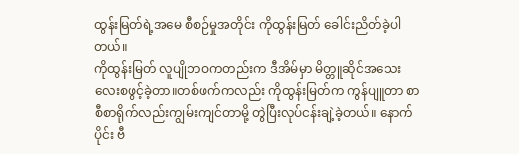ထွန်းမြတ်ရဲ့အမေ စီစဉ်မှုအတိုင်း ကိုထွန်းမြတ် ခေါင်းညိတ်ခဲ့ပါတယ်။
ကိုထွန်းမြတ် လူပျိုဘဝကတည်းက ဒီအိမ်မှာ မိတ္တူဆိုင်အသေးလေးစဖွင့်ခဲ့တာ။တစ်ဖက်ကလည်း ကိုထွန်းမြတ်က ကွန်ပျူတာ စာစီစာရိုက်လည်းကျွမ်းကျင်တာမို့ တွဲပြီးလုပ်ငန်းချဲ့ခဲ့တယ်။ နောက်ပိုင်း ဗီ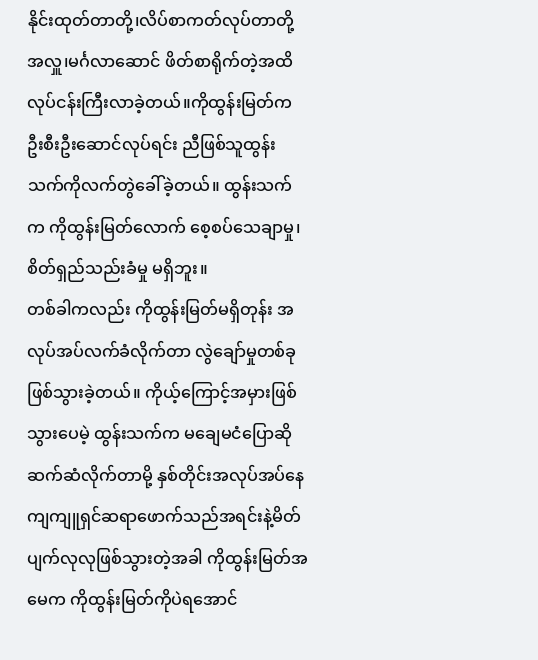နိုင်းထုတ်တာတို့၊လိပ်စာကတ်လုပ်တာတို့ အလှူ၊မင်္ဂလာဆောင် ဖိတ်စာရိုက်တဲ့အထိ လုပ်ငန်းကြီးလာခဲ့တယ်။ကိုထွန်းမြတ်က ဦးစီးဦးဆောင်လုပ်ရင်း ညီဖြစ်သူထွန်းသက်ကိုလက်တွဲခေါ်ခဲ့တယ်။ ထွန်းသက်က ကိုထွန်းမြတ်လောက် စေ့စပ်သေချာမှု၊ စိတ်ရှည်သည်းခံမှု မရှိဘူး။
တစ်ခါကလည်း ကိုထွန်းမြတ်မရှိတုန်း အလုပ်အပ်လက်ခံလိုက်တာ လွဲချော်မှုတစ်ခုဖြစ်သွားခဲ့တယ်။ ကိုယ့်ကြောင့်အမှားဖြစ်သွားပေမဲ့ ထွန်းသက်က မချေမငံပြောဆိုဆက်ဆံလိုက်တာမို့ နှစ်တိုင်းအလုပ်အပ်နေကျကျူရှင်ဆရာဖောက်သည်အရင်းနဲ့မိတ်ပျက်လုလုဖြစ်သွားတဲ့အခါ ကိုထွန်းမြတ်အမေက ကိုထွန်းမြတ်ကိုပဲရအောင်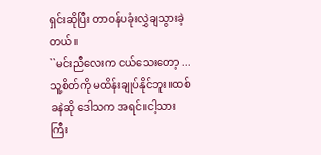ရှင်းဆိုပြီး တာဝန်ပခုံးလွှဲချသွားခဲ့တယ်။
``မင်းညီလေးက ငယ်သေးတော့ ... သူ့စိတ်ကို မထိန်းချုပ်နိုင်ဘူး။ထစ်ခနဲဆို ဒေါသက အရင်။ငါ့သားကြီး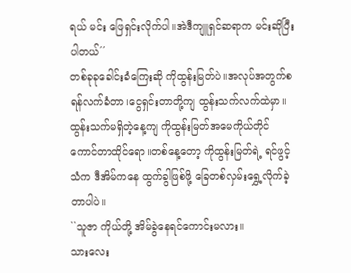ရယ် မင်း ဖြေရှင်းလိုက်ပါ။အဲဒီကျူရှင်ဆရာက မင်းဆိုပြီးပါတယ်´´
တစ်ခုခုခေါင်းခံကြေးဆို ကိုထွန်းမြတ်ပဲ။အလုပ်အတွက်စရန်လက်ခံတာ၊ငွေရှင်းတာတို့ကျ ထွန်းသက်လက်ထဲမှာ။ထွန်းသက်မရှိတဲ့နေ့ကျ ကိုထွန်းမြတ်အမေကိုယ်တိုင် ကောင်တာထိုင်ရော။တစ်နေ့တော့ ကိုထွန်းမြတ်ရဲ့ ရင်ဖွင့်သံက ဒီအိမ်ကနေ ထွက်ခွါဖြစ်ဖို့ ခြေတစ်လှမ်းရွှေ့လိုက်ခဲ့တာပါပဲ။
``သူဇာ ကိုယ်တို့ အိမ်ခွဲနေရင်ကောင်းမလား။
သားလေး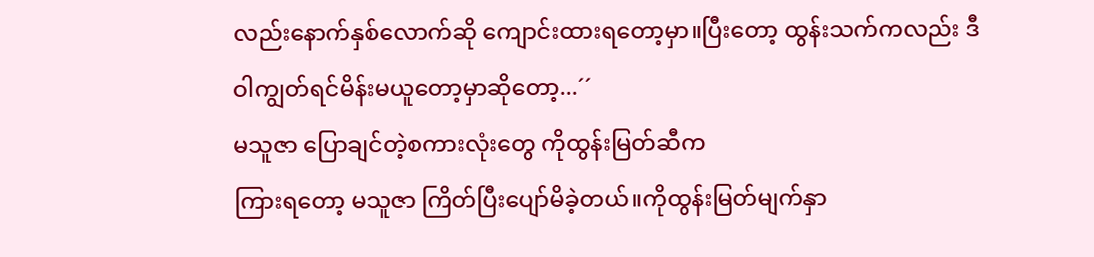လည်းနောက်နှစ်လောက်ဆို ကျောင်းထားရတော့မှာ။ပြီးတော့ ထွန်းသက်ကလည်း ဒီဝါကျွတ်ရင်မိန်းမယူတော့မှာဆိုတော့...´´
မသူဇာ ပြောချင်တဲ့စကားလုံးတွေ ကိုထွန်းမြတ်ဆီက
ကြားရတော့ မသူဇာ ကြိတ်ပြီးပျော်မိခဲ့တယ်။ကိုထွန်းမြတ်မျက်နှာ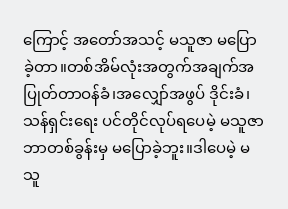ကြောင့် အတော်အသင့် မသူဇာ မပြောခဲ့တာ။တစ်အိမ်လုံးအတွက်အချက်အပြုတ်တာဝန်ခံ၊အလျှော်အဖွပ် ဒိုင်းခံ၊သန်ရှင်းရေး ပင်တိုင်လုပ်ရပေမဲ့ မသူဇာ ဘာတစ်ခွန်းမှ မပြောခဲ့ဘူး။ဒါပေမဲ့ မသူ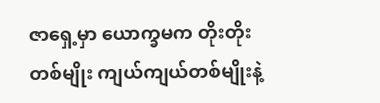ဇာရှေ့မှာ ယောက္ခမက တိုးတိုးတစ်မျိုး ကျယ်ကျယ်တစ်မျိုးနဲ့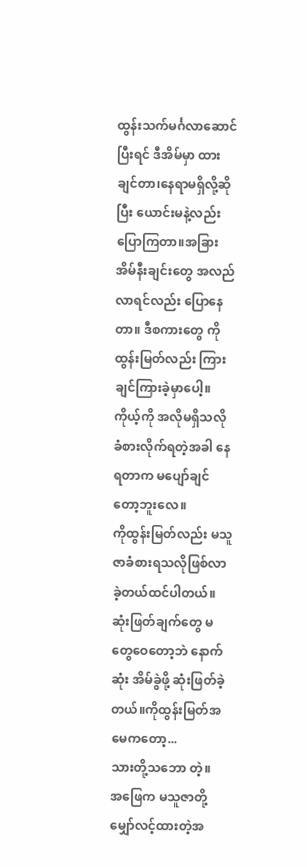ထွန်းသက်မင်္ဂလာဆောင်ပြီးရင် ဒီအိမ်မှာ ထားချင်တာ၊နေရာမရှိလို့ဆိုပြီး ယောင်းမနဲ့လည်းပြောကြတာ။အခြားအိမ်နီးချင်းတွေ အလည်လာရင်လည်း ပြောနေတာ။ ဒီစကားတွေ ကိုထွန်းမြတ်လည်း ကြားချင်ကြားခဲ့မှာပေါ့။ ကိုယ့်ကို အလိုမရှိသလို ခံစားလိုက်ရတဲ့အခါ နေရတာက မပျော်ချင်တော့ဘူးလေ။
ကိုထွန်းမြတ်လည်း မသူဇာခံစားရသလိုဖြစ်လာခဲ့တယ်ထင်ပါတယ်။ဆုံးဖြတ်ချက်တွေ မတွေဝေတော့ဘဲ နောက်ဆုံး အိမ်ခွဲဖို့ ဆုံးဖြတ်ခဲ့တယ်။ကိုထွန်းမြတ်အမေကတော့...
သားတို့သဘော တဲ့။
အဖြေက မသူဇာတို့မျှော်လင့်ထားတဲ့အ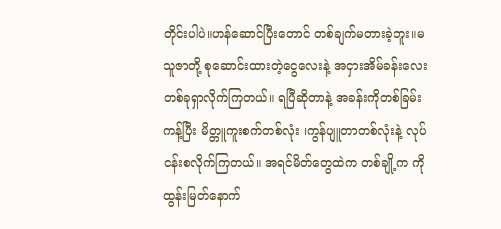တိုင်းပါပဲ။ဟန်ဆောင်ပြီးတောင် တစ်ချက်မတားခဲ့ဘူး။မသူဇာတို့ စုဆောင်းထားတဲ့ငွေလေးနဲ့ အငှားအိမ်ခန်းလေးတစ်ခုရှာလိုက်ကြတယ်။ ရပြီဆိုတာနဲ့ အခန်းကိုတစ်ခြမ်းကန့်ပြီး မိတ္တူကူးစက်တစ်လုံး ၊ကွန်ပျူတာတစ်လုံးနဲ့ လုပ်ငန်းစလိုက်ကြတယ်။ အရင်မိတ်တွေထဲက တစ်ချို့က ကိုထွန်းမြတ်နောက်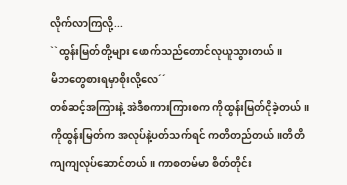လိုက်လာကြလို့...
``ထွန်းမြတ်တို့များ ဖောက်သည်တောင်လုယူသွားတယ်။
မိဘတွေစားရမှာစိုးလို့လေ´´
တစ်ဆင့်အကြားနဲ့ အဲဒီစကားကြားစက ကိုထွန်းမြတ်ငိုခဲ့တယ်။ကိုထွန်းမြတ်က အလုပ်နဲ့ပတ်သက်ရင် ကတိတည်တယ်။တိတိကျကျလုပ်ဆောင်တယ်။ ကာစတမ်မာ စိတ်တိုင်း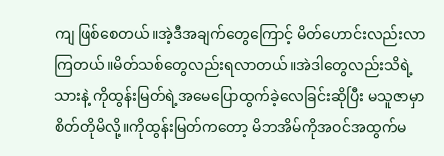ကျ ဖြစ်စေတယ်။အဲ့ဒီအချက်တွေကြောင့် မိတ်ဟောင်းလည်းလာကြတယ်။မိတ်သစ်တွေလည်းရလာတယ်။အဲဒါတွေလည်းသိရဲ့သားနဲ့ ကိုထွန်းမြတ်ရဲ့အမေပြောထွက်ခဲ့လေခြင်းဆိုပြီး မသူဇာမှာ စိတ်တိုမိလို့။ကိုထွန်းမြတ်ကတော့ မိဘအိမ်ကိုအဝင်အထွက်မ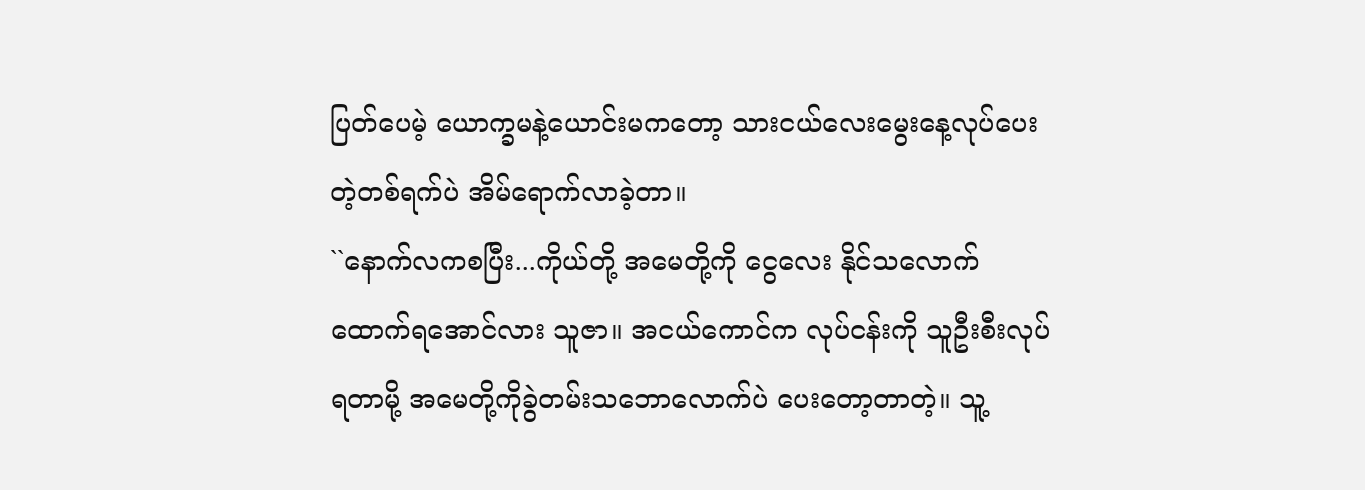ပြတ်ပေမဲ့ ယောက္ခမနဲ့ယောင်းမကတော့ သားငယ်လေးမွေးနေ့လုပ်ပေးတဲ့တစ်ရက်ပဲ အိမ်ရောက်လာခဲ့တာ။
``နောက်လကစပြီး...ကိုယ်တို့ အမေတို့ကို ငွေလေး နိုင်သလောက် ထောက်ရအောင်လား သူဇာ။ အငယ်ကောင်က လုပ်ငန်းကို သူဦးစီးလုပ်ရတာမို့ အမေတို့ကိုခွဲတမ်းသဘောလောက်ပဲ ပေးတော့တာတဲ့။ သူ့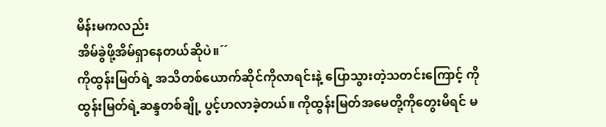မိန်းမကလည်း
အိမ်ခွဲဖို့အိမ်ရှာနေတယ်ဆိုပဲ။´´
ကိုထွန်းမြတ်ရဲ့ အသိတစ်ယောက်ဆိုင်ကိုလာရင်းနဲ့ ပြောသွားတဲ့သတင်းကြောင့် ကိုထွန်းမြတ်ရဲ့ဆန္ဒတစ်ချို့ ပွင့်ဟလာခဲ့တယ်။ ကိုထွန်းမြတ်အမေတို့ကိုတွေးမိရင် မ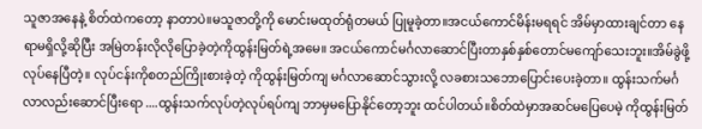သူဇာအနေနဲ့ စိတ်ထဲကတော့ နာတာပဲ။မသူဇာတို့ကို မောင်းမထုတ်ရုံတမယ် ပြုမူခဲ့တာ။အငယ်ကောင်မိန်းမရရင် အိမ်မှာထားချင်တာ နေရာမရှိလို့ဆိုပြီး အမြဲတန်းလိုလိုပြောခဲ့တဲ့ကိုထွန်းမြတ်ရဲ့အမေ။ အငယ်ကောင်မင်္ဂလာဆောင်ပြီးတာနှစ်နှစ်တောင်မကျော်သေးဘူး။အိမ်ခွဲဖို့လုပ်နေပြီတဲ့။ လုပ်ငန်းကိုစတည်ကြိုးစားခဲ့တဲ့ ကိုထွန်းမြတ်ကျ မင်္ဂလာဆောင်သွားလို့ လခစားသဘောပြောင်းပေးခဲ့တာ။ ထွန်းသက်မင်္ဂလာလည်းဆောင်ပြီးရော ....ထွန်းသက်လုပ်တဲ့လုပ်ရပ်ကျ ဘာမှမပြောနိုင်တော့ဘူး ထင်ပါတယ်။စိတ်ထဲမှာအဆင်မပြေပေမဲ့ ကိုထွန်းမြတ်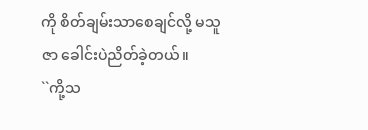ကို စိတ်ချမ်းသာစေချင်လို့ မသူဇာ ခေါင်းပဲညိတ်ခဲ့တယ်။
``ကို့သ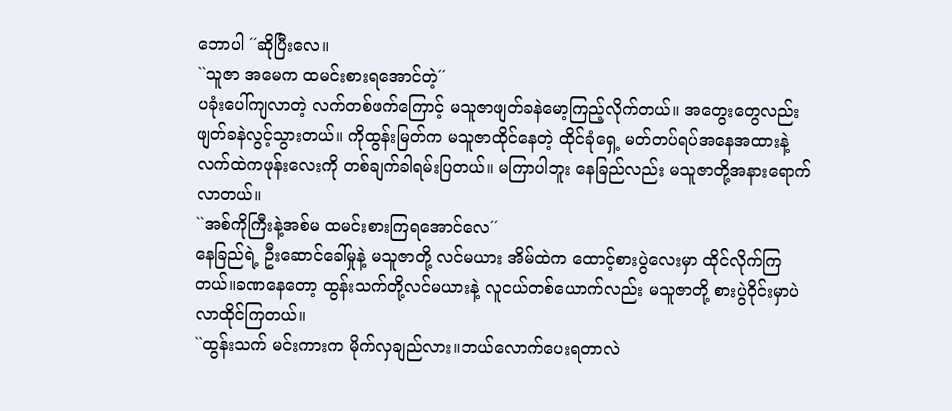ဘောပါ ´´ဆိုပြီးလေ။
``သူဇာ အမေက ထမင်းစားရအောင်တဲ့´´
ပခုံးပေါ်ကျလာတဲ့ လက်တစ်ဖက်ကြောင့် မသူဇာဖျတ်ခနဲမော့ကြည့်လိုက်တယ်။ အတွေးတွေလည်း ဖျတ်ခနဲလွင့်သွားတယ်။ ကိုထွန်းမြတ်က မသူဇာထိုင်နေတဲ့ ထိုင်ခုံရှေ့ မတ်တပ်ရပ်အနေအထားနဲ့ လက်ထဲကဖုန်းလေးကို တစ်ချက်ခါရမ်းပြတယ်။ မကြာပါဘူး နေခြည်လည်း မသူဇာတို့အနားရောက်လာတယ်။
``အစ်ကိုကြီးနဲ့အစ်မ ထမင်းစားကြရအောင်လေ´´
နေခြည်ရဲ့ ဦးဆောင်ခေါ်မှုနဲ့ မသူဇာတို့ လင်မယား အိမ်ထဲက ထောင့်စားပွဲလေးမှာ ထိုင်လိုက်ကြတယ်။ခဏနေတော့ ထွန်းသက်တို့လင်မယားနဲ့ လူငယ်တစ်ယောက်လည်း မသူဇာတို့ စားပွဲဝိုင်းမှာပဲ လာထိုင်ကြတယ်။
``ထွန်းသက် မင်းကားက မိုက်လှချည်လား။ဘယ်လောက်ပေးရတာလဲ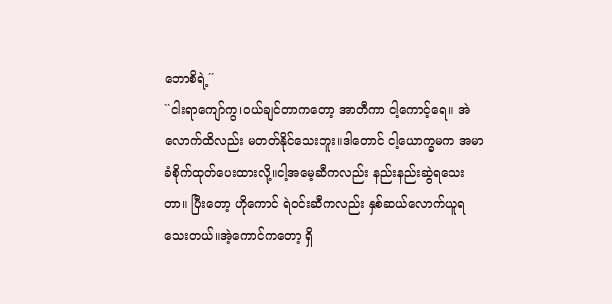ဘောစိရဲ့´´
``ငါးရာကျော်ကွ၊ဝယ်ချင်တာကတော့ အာတီကာ ငါ့ကောင့်ရေ။ အဲလောက်ထိလည်း မတတ်နိုင်သေးဘူး။ဒါတောင် ငါ့ယောက္ခမက အမာခံစိုက်ထုတ်ပေးထားလို့။ငါ့အမေ့ဆီကလည်း နည်းနည်းဆွဲရသေးတာ။ ပြီးတော့ ဟိုကောင် ရဲဝင်းဆီကလည်း နှစ်ဆယ်လောက်ယူရသေးတယ်။အဲ့ကောင်ကတော့ ရှိ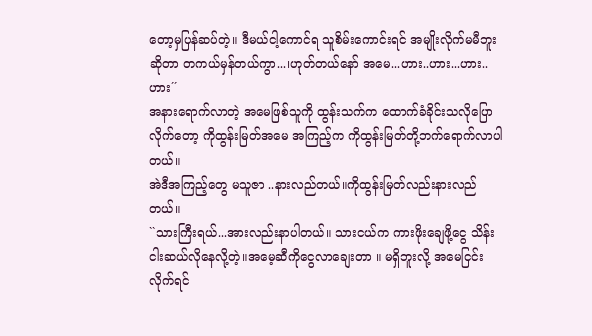တော့မှပြန်ဆပ်တဲ့။ ဒီမယ်ငါ့ကောင်ရ သူစိမ်းကောင်းရင် အမျိုးလိုက်မမီဘူးဆိုတာ တကယ်မှန်တယ်ကွာ...၊ဟုတ်တယ်နော် အမေ...ဟား..ဟား...ဟား..ဟား´´
အနားရောက်လာတဲ့ အမေဖြစ်သူကို ထွန်းသက်က ထောက်ခံခိုင်းသလိုပြောလိုက်တော့ ကိုထွန်းမြတ်အမေ အကြည့်က ကိုထွန်းမြတ်တို့ဘက်ရောက်လာပါတယ်။
အဲဒီအကြည့်တွေ မသူဇာ ..နားလည်တယ်။ကိုထွန်းမြတ်လည်းနားလည်တယ်။
``သားကြီးရယ်...အားလည်းနာပါတယ်။ သားငယ်က ကားဖိုးချေဖို့ငွေ သိန်းငါးဆယ်လိုနေလို့တဲ့။အမေ့ဆီကိုငွေလာချေးတာ ။ မရှိဘူးလို့ အမေငြင်းလိုက်ရင်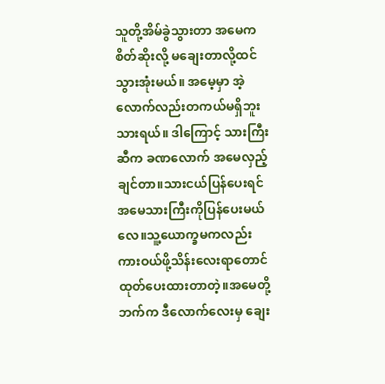သူတို့အိမ်ခွဲသွားတာ အမေက စိတ်ဆိုးလို့ မချေးတာလို့ထင်သွားအုံးမယ်။ အမေ့မှာ အဲ့လောက်လည်းတကယ်မရှိဘူး သားရယ်။ ဒါကြောင့် သားကြီးဆီက ခဏလောက် အမေလှည့်ချင်တာ။သားငယ်ပြန်ပေးရင် အမေသားကြီးကိုပြန်ပေးမယ်လေ။သူ့ယောက္ခမကလည်း ကားဝယ်ဖို့သိန်းလေးရာတောင် ထုတ်ပေးထားတာတဲ့။အမေတို့ဘက်က ဒီလောက်လေးမှ ချေး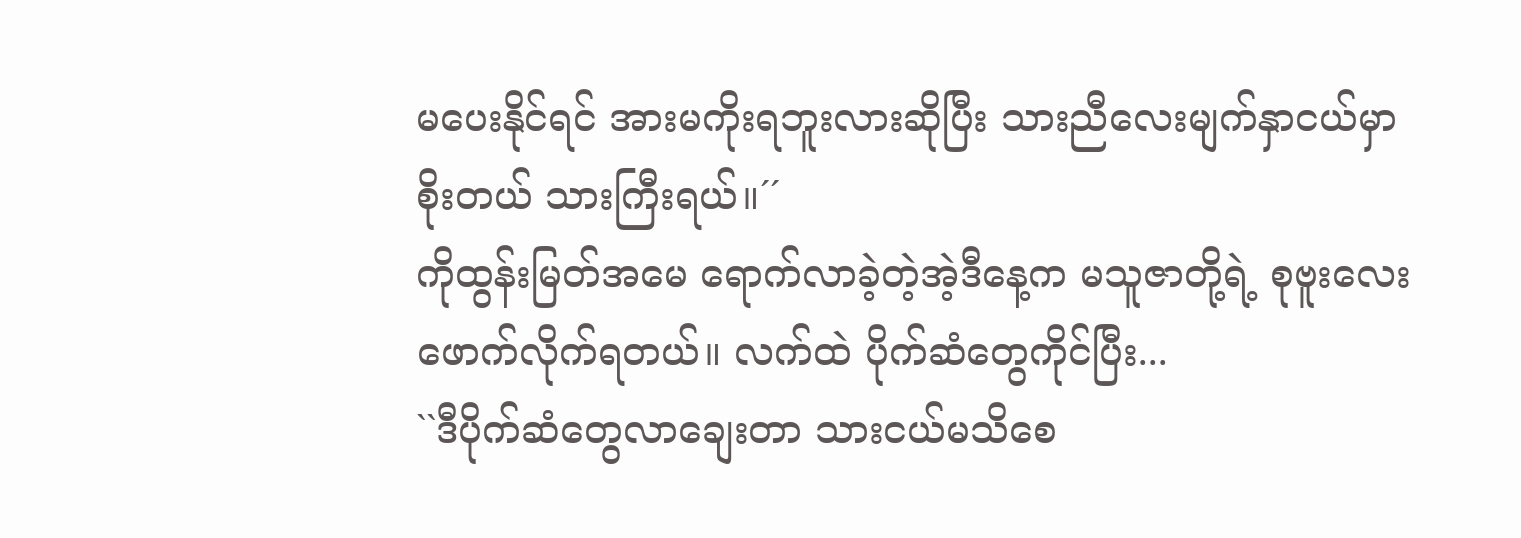မပေးနိုင်ရင် အားမကိုးရဘူးလားဆိုပြီး သားညီလေးမျက်နှာငယ်မှာစိုးတယ် သားကြီးရယ်။´´
ကိုထွန်းမြတ်အမေ ရောက်လာခဲ့တဲ့အဲ့ဒီနေ့က မသူဇာတို့ရဲ့ စုဗူးလေးဖောက်လိုက်ရတယ်။ လက်ထဲ ပိုက်ဆံတွေကိုင်ပြီး...
``ဒီပိုက်ဆံတွေလာချေးတာ သားငယ်မသိစေ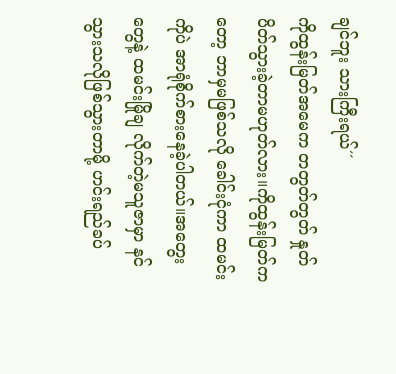ချင်ဘူး သားကြီးရယ်´´
ကိုထွန်းမြတ်အမေက တတွတ်တွတ် နှုတ်ပိတ်သွားခဲ့တာမဟုတ်လား။ကိုထွန်းမြတ်ကတော့ ဘာမှမဖြစ်သလို ခေါင်းငုံကာ ထမင်းကိုပဲ အာရုံစိုက်စားနေခဲ့ပါတယ်။အတွေးတွေနဲ့ ထမင်းမြိုချ လိုက်တဲ့မသူဇာမှာ နင်သွားသလိုဖြစ်သွားတာမို့ ဟင်းရည်ခပ်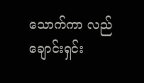သောက်ကာ လည်ချောင်းရှင်း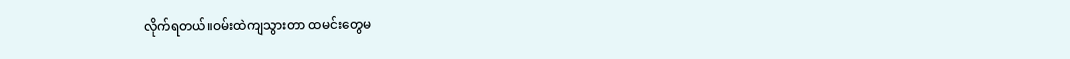လိုက်ရတယ်။ဝမ်းထဲကျသွားတာ ထမင်းတွေမ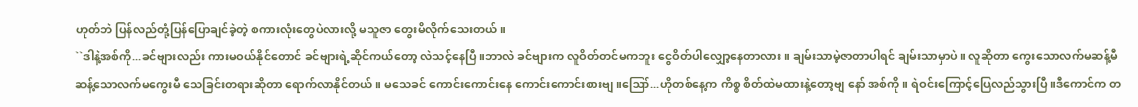ဟုတ်ဘဲ ပြန်လည်တုံ့ပြန်ပြောချင်ခဲ့တဲ့ စကားလုံးတွေပဲလားလို့ မသူဇာ တွေးမိလိုက်သေးတယ်။
``ဒါနဲ့အစ်ကို...ခင်ဗျားလည်း ကားမဝယ်နိုင်တောင် ခင်ဗျားရဲ့ဆိုင်ကယ်တော့ လဲသင့်နေပြီ။ဘာလဲ ခင်ဗျားက လူဝိတ်တင်မကဘူး ငွေဝိတ်ပါလျှော့နေတာလား။ ချမ်းသာမဲ့ဇာတာပါရင် ချမ်းသာမှာပဲ။ လူဆိုတာ ကွေးသောလက်မဆန့်မီ ဆန့်သောလက်မကွေးမီ သေခြင်းတရားဆိုတာ ရောက်လာနိုင်တယ်။ မသေခင် ကောင်းကောင်းနေ ကောင်းကောင်းစားဗျ။ဪ...ဟိုတစ်နေ့က ကိစ္စ စိတ်ထဲမထားနဲ့တော့ဗျ နော် အစ်ကို။ ရဲဝင်းကြောင့်ပြေလည်သွားပြီ။ဒီကောင်က တ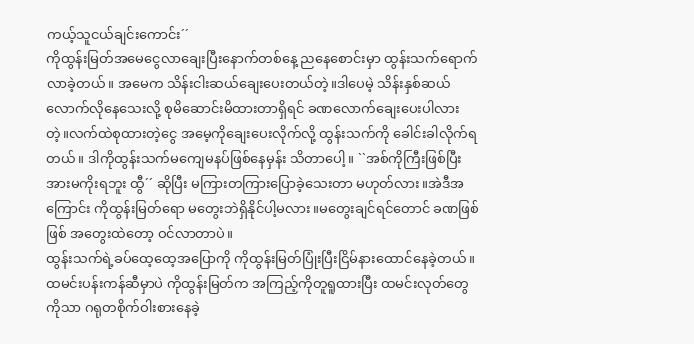ကယ့်သူငယ်ချင်းကောင်း´´
ကိုထွန်းမြတ်အမေငွေလာချေးပြီးနောက်တစ်နေ့ ညနေစောင်းမှာ ထွန်းသက်ရောက်လာခဲ့တယ်။ အမေက သိန်းငါးဆယ်ချေးပေးတယ်တဲ့။ဒါပေမဲ့ သိန်းနှစ်ဆယ်လောက်လိုနေသေးလို့ စုမိဆောင်းမိထားတာရှိရင် ခဏလောက်ချေးပေးပါလားတဲ့။လက်ထဲစုထားတဲ့ငွေ အမေ့ကိုချေးပေးလိုက်လို့ ထွန်းသက်ကို ခေါင်းခါလိုက်ရတယ်။ ဒါကိုထွန်းသက်မကျေမနပ်ဖြစ်နေမှန်း သိတာပေါ့။ ``အစ်ကိုကြီးဖြစ်ပြီး အားမကိုးရဘူး ထွီ´´ ဆိုပြီး မကြားတကြားပြောခဲ့သေးတာ မဟုတ်လား။အဲဒီအကြောင်း ကိုထွန်းမြတ်ရော မတွေးဘဲရှိနိုင်ပါ့မလား။မတွေးချင်ရင်တောင် ခဏဖြစ်ဖြစ် အတွေးထဲတော့ ဝင်လာတာပဲ။
ထွန်းသက်ရဲ့ခပ်ထေ့ထေ့အပြောကို ကိုထွန်းမြတ်ပြုံးပြီးငြိမ်နားထောင်နေခဲ့တယ်။ထမင်းပန်းကန်ဆီမှာပဲ ကိုထွန်းမြတ်က အကြည့်ကိုတူရူထားပြီး ထမင်းလုတ်တွေကိုသာ ဂရုတစိုက်ဝါးစားနေခဲ့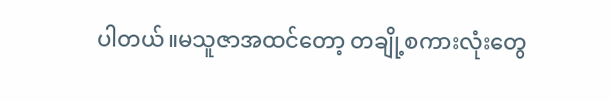ပါတယ်။မသူဇာအထင်တော့ တချို့စကားလုံးတွေ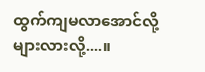ထွက်ကျမလာအောင်လို့ များလားလို့....။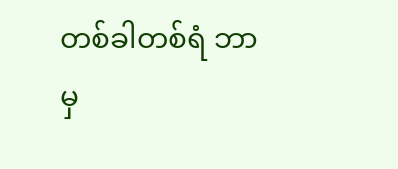တစ်ခါတစ်ရံ ဘာမှ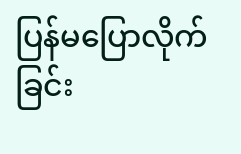ပြန်မပြောလိုက်ခြင်း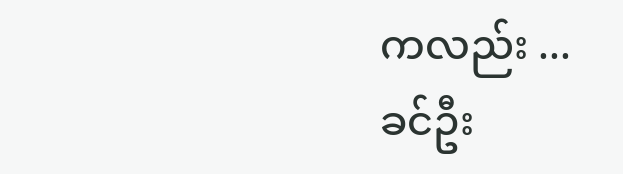ကလည်း ...
ခင်ဦး